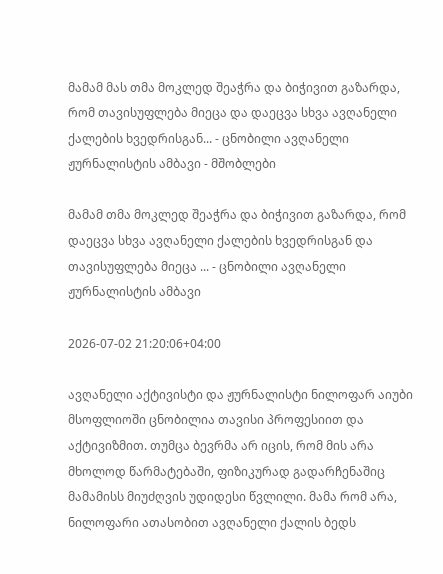მამამ მას თმა მოკლედ შეაჭრა და ბიჭივით გაზარდა, რომ თავისუფლება მიეცა და დაეცვა სხვა ავღანელი ქალების ხვედრისგან... - ცნობილი ავღანელი ჟურნალისტის ამბავი - მშობლები

მამამ თმა მოკლედ შეაჭრა და ბიჭივით გაზარდა, რომ დაეცვა სხვა ავღანელი ქალების ხვედრისგან და თავისუფლება მიეცა ... - ცნობილი ავღანელი ჟურნალისტის ამბავი

2026-07-02 21:20:06+04:00

ავღანელი აქტივისტი და ჟურნალისტი ნილოფარ აიუბი მსოფლიოში ცნობილია თავისი პროფესიით და აქტივიზმით. თუმცა ბევრმა არ იცის, რომ მის არა მხოლოდ წარმატებაში, ფიზიკურად გადარჩენაშიც მამამისს მიუძღვის უდიდესი წვლილი. მამა რომ არა, ნილოფარი ათასობით ავღანელი ქალის ბედს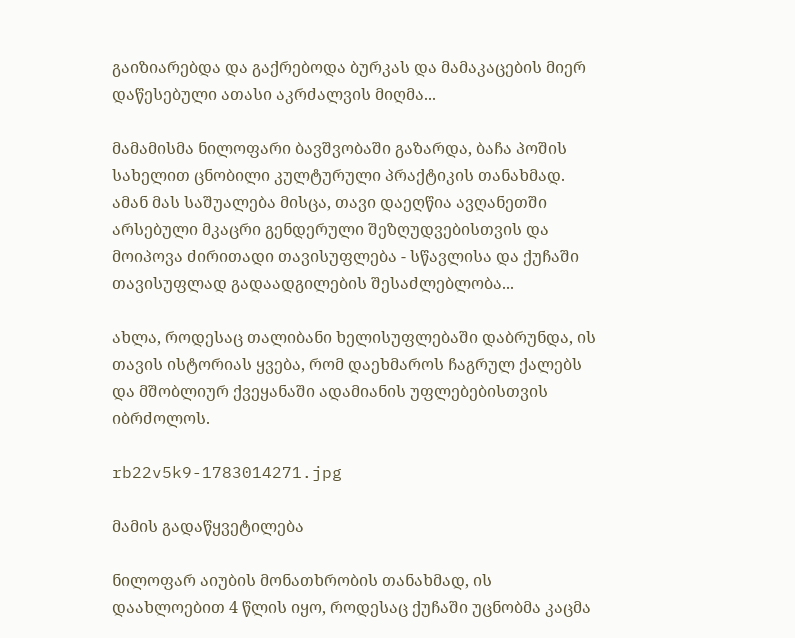გაიზიარებდა და გაქრებოდა ბურკას და მამაკაცების მიერ დაწესებული ათასი აკრძალვის მიღმა...

მამამისმა ნილოფარი ბავშვობაში გაზარდა, ბაჩა პოშის სახელით ცნობილი კულტურული პრაქტიკის თანახმად. ამან მას საშუალება მისცა, თავი დაეღწია ავღანეთში არსებული მკაცრი გენდერული შეზღუდვებისთვის და მოიპოვა ძირითადი თავისუფლება - სწავლისა და ქუჩაში თავისუფლად გადაადგილების შესაძლებლობა...

ახლა, როდესაც თალიბანი ხელისუფლებაში დაბრუნდა, ის თავის ისტორიას ყვება, რომ დაეხმაროს ჩაგრულ ქალებს და მშობლიურ ქვეყანაში ადამიანის უფლებებისთვის იბრძოლოს.

rb22v5k9-1783014271.jpg

მამის გადაწყვეტილება

ნილოფარ აიუბის მონათხრობის თანახმად, ის დაახლოებით 4 წლის იყო, როდესაც ქუჩაში უცნობმა კაცმა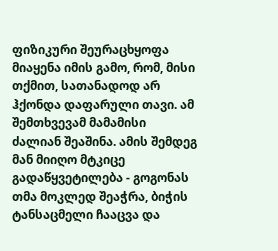ფიზიკური შეურაცხყოფა მიაყენა იმის გამო, რომ, მისი თქმით, სათანადოდ არ ჰქონდა დაფარული თავი. ამ შემთხვევამ მამამისი ძალიან შეაშინა. ამის შემდეგ მან მიიღო მტკიცე გადაწყვეტილება - გოგონას თმა მოკლედ შეაჭრა, ბიჭის ტანსაცმელი ჩააცვა და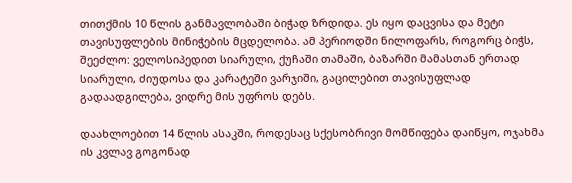თითქმის 10 წლის განმავლობაში ბიჭად ზრდიდა. ეს იყო დაცვისა და მეტი თავისუფლების მინიჭების მცდელობა. ამ პერიოდში ნილოფარს, როგორც ბიჭს, შეეძლო: ველოსიპედით სიარული, ქუჩაში თამაში, ბაზარში მამასთან ერთად სიარული, ძიუდოსა და კარატეში ვარჯიში, გაცილებით თავისუფლად გადაადგილება, ვიდრე მის უფროს დებს.

დაახლოებით 14 წლის ასაკში, როდესაც სქესობრივი მომწიფება დაიწყო, ოჯახმა ის კვლავ გოგონად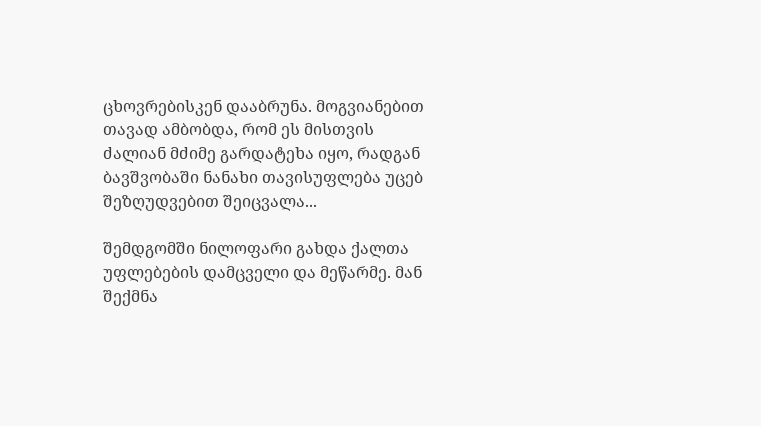ცხოვრებისკენ დააბრუნა. მოგვიანებით თავად ამბობდა, რომ ეს მისთვის ძალიან მძიმე გარდატეხა იყო, რადგან ბავშვობაში ნანახი თავისუფლება უცებ შეზღუდვებით შეიცვალა...

შემდგომში ნილოფარი გახდა ქალთა უფლებების დამცველი და მეწარმე. მან შექმნა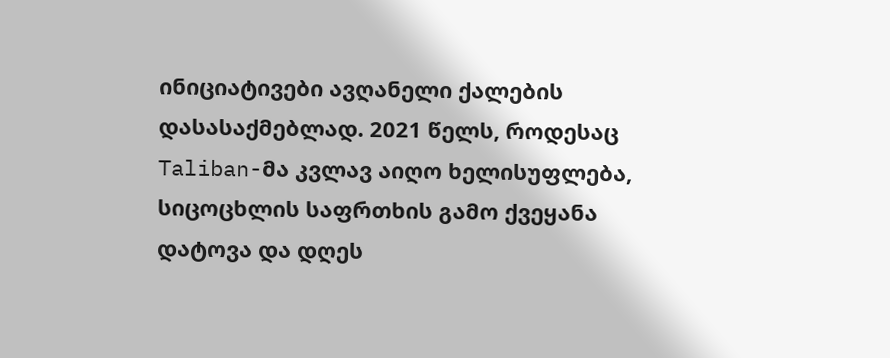ინიციატივები ავღანელი ქალების დასასაქმებლად. 2021 წელს, როდესაც Taliban-მა კვლავ აიღო ხელისუფლება, სიცოცხლის საფრთხის გამო ქვეყანა დატოვა და დღეს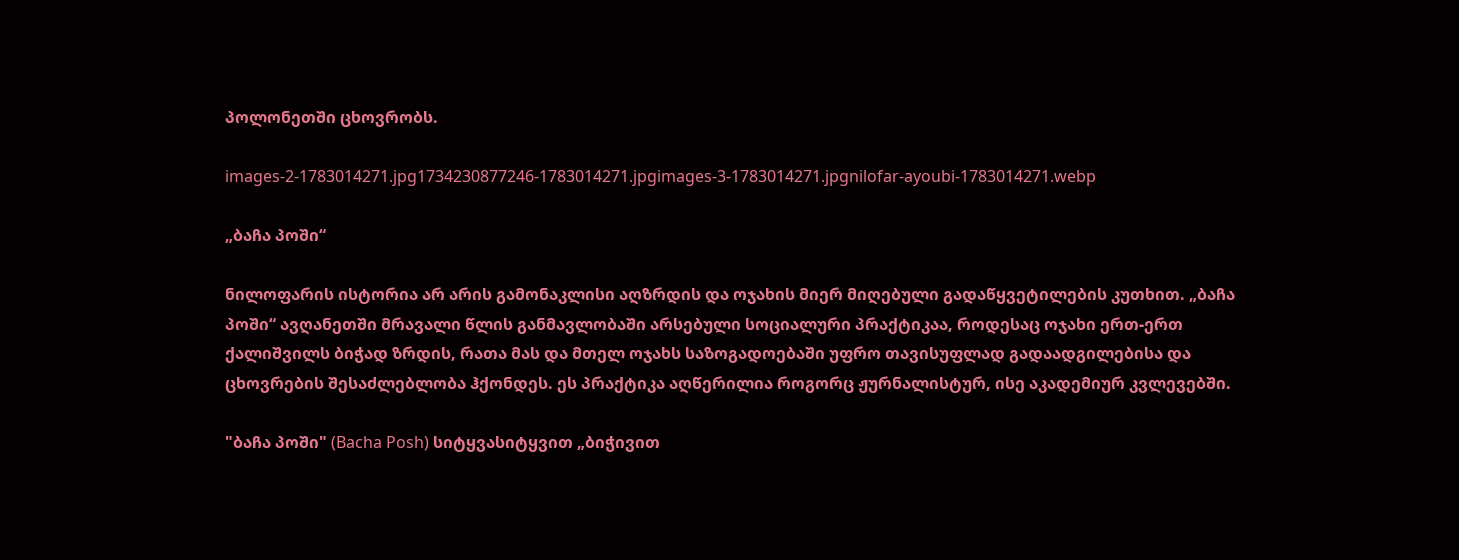პოლონეთში ცხოვრობს.

images-2-1783014271.jpg1734230877246-1783014271.jpgimages-3-1783014271.jpgnilofar-ayoubi-1783014271.webp

„ბაჩა პოში“

ნილოფარის ისტორია არ არის გამონაკლისი აღზრდის და ოჯახის მიერ მიღებული გადაწყვეტილების კუთხით. „ბაჩა პოში“ ავღანეთში მრავალი წლის განმავლობაში არსებული სოციალური პრაქტიკაა, როდესაც ოჯახი ერთ-ერთ ქალიშვილს ბიჭად ზრდის, რათა მას და მთელ ოჯახს საზოგადოებაში უფრო თავისუფლად გადაადგილებისა და ცხოვრების შესაძლებლობა ჰქონდეს. ეს პრაქტიკა აღწერილია როგორც ჟურნალისტურ, ისე აკადემიურ კვლევებში.

"ბაჩა პოში" (Bacha Posh) სიტყვასიტყვით „ბიჭივით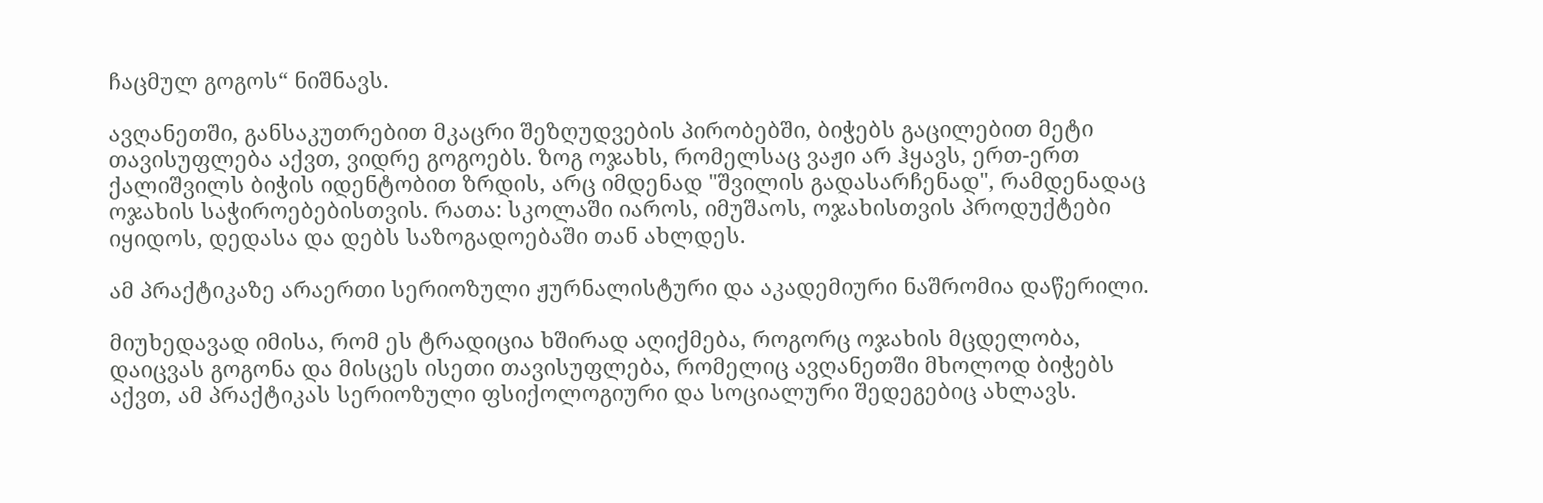ჩაცმულ გოგოს“ ნიშნავს.

ავღანეთში, განსაკუთრებით მკაცრი შეზღუდვების პირობებში, ბიჭებს გაცილებით მეტი თავისუფლება აქვთ, ვიდრე გოგოებს. ზოგ ოჯახს, რომელსაც ვაჟი არ ჰყავს, ერთ-ერთ ქალიშვილს ბიჭის იდენტობით ზრდის, არც იმდენად "შვილის გადასარჩენად", რამდენადაც ოჯახის საჭიროებებისთვის. რათა: სკოლაში იაროს, იმუშაოს, ოჯახისთვის პროდუქტები იყიდოს, დედასა და დებს საზოგადოებაში თან ახლდეს.

ამ პრაქტიკაზე არაერთი სერიოზული ჟურნალისტური და აკადემიური ნაშრომია დაწერილი.

მიუხედავად იმისა, რომ ეს ტრადიცია ხშირად აღიქმება, როგორც ოჯახის მცდელობა, დაიცვას გოგონა და მისცეს ისეთი თავისუფლება, რომელიც ავღანეთში მხოლოდ ბიჭებს აქვთ, ამ პრაქტიკას სერიოზული ფსიქოლოგიური და სოციალური შედეგებიც ახლავს.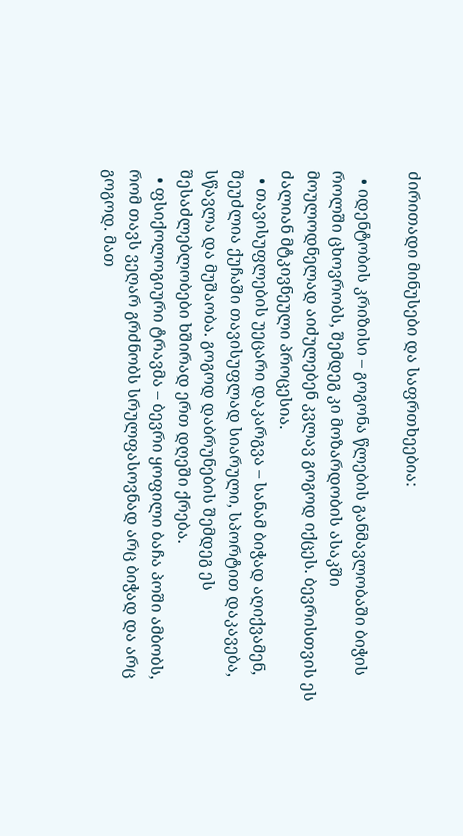ძირითადი მინუსები და საფრთხეებია:

  • იდენტობის კრიზისი – გოგონა წლების განმავლობაში ბიჭის როლში ცხოვრობს, შემდეგ კი მოზარდობის ასაკში მოულოდნელად აიძულებენ კვლავ გოგოდ იქცეს. ბევრისთვის ეს ძალიან მტკივნეული პროცესია.
  • თავისუფლების უეცარი დაკარგვა – სანამ ბიჭად აღიქვამენ, შეუძლია ქუჩაში თავისუფლად სიარული, სპორტით დაკავება, სწავლა და მუშაობა. გოგოდ დაბრუნების შემდეგ ეს შესაძლებლობები ხშირად ერთ დღეში ქრება.
  • ფსიქოლოგიური ტრავმა – ბევრი ყოფილი ბაჩა პოში ამბობს, რომ თავს ვეღარ გრძნობს სრულფასოვნად არც ბიჭად და არც გოგოდ. მათ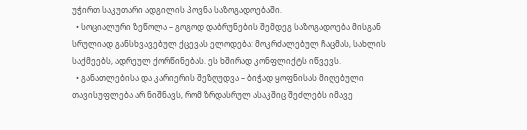უჭირთ საკუთარი ადგილის პოვნა საზოგადოებაში.
  • სოციალური ზეწოლა – გოგოდ დაბრუნების შემდეგ საზოგადოება მისგან სრულიად განსხვავებულ ქცევას ელოდება: მოკრძალებულ ჩაცმას, სახლის საქმეებს, ადრეულ ქორწინებას. ეს ხშირად კონფლიქტს იწვევს.
  • განათლებისა და კარიერის შეზღუდვა – ბიჭად ყოფნისას მიღებული თავისუფლება არ ნიშნავს, რომ ზრდასრულ ასაკშიც შეძლებს იმავე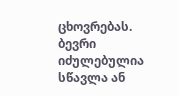ცხოვრებას. ბევრი იძულებულია სწავლა ან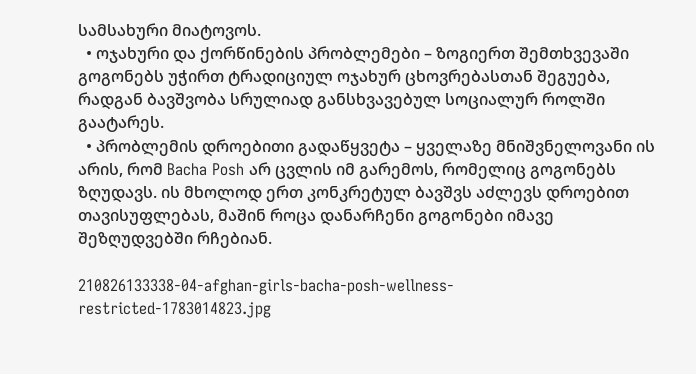სამსახური მიატოვოს.
  • ოჯახური და ქორწინების პრობლემები – ზოგიერთ შემთხვევაში გოგონებს უჭირთ ტრადიციულ ოჯახურ ცხოვრებასთან შეგუება, რადგან ბავშვობა სრულიად განსხვავებულ სოციალურ როლში გაატარეს.
  • პრობლემის დროებითი გადაწყვეტა – ყველაზე მნიშვნელოვანი ის არის, რომ Bacha Posh არ ცვლის იმ გარემოს, რომელიც გოგონებს ზღუდავს. ის მხოლოდ ერთ კონკრეტულ ბავშვს აძლევს დროებით თავისუფლებას, მაშინ როცა დანარჩენი გოგონები იმავე შეზღუდვებში რჩებიან.

210826133338-04-afghan-girls-bacha-posh-wellness-restricted-1783014823.jpg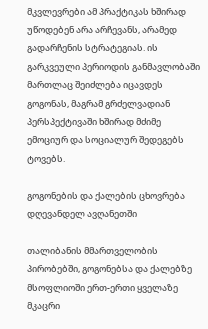მკვლევრები ამ პრაქტიკას ხშირად უწოდებენ არა არჩევანს, არამედ გადარჩენის სტრატეგიას. ის გარკვეული პერიოდის განმავლობაში მართლაც შეიძლება იცავდეს გოგონას, მაგრამ გრძელვადიან პერსპექტივაში ხშირად მძიმე ემოციურ და სოციალურ შედეგებს ტოვებს.

გოგონების და ქალების ცხოვრება დღევანდელ ავღანეთში

თალიბანის მმართველობის პირობებში, გოგონებსა და ქალებზე მსოფლიოში ერთ-ერთი ყველაზე მკაცრი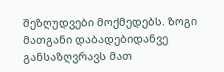შეზღუდვები მოქმედებს. ზოგი მათგანი დაბადებიდანვე განსაზღვრავს მათ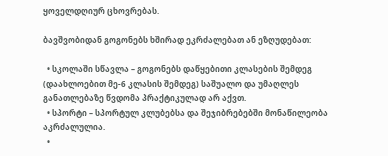ყოველდღიურ ცხოვრებას.

ბავშვობიდან გოგონებს ხშირად ეკრძალებათ ან ეზღუდებათ:

  • სკოლაში სწავლა – გოგონებს დაწყებითი კლასების შემდეგ (დაახლოებით მე-6 კლასის შემდეგ) საშუალო და უმაღლეს განათლებაზე წვდომა პრაქტიკულად არ აქვთ.
  • სპორტი – სპორტულ კლუბებსა და შეჯიბრებებში მონაწილეობა აკრძალულია.
  •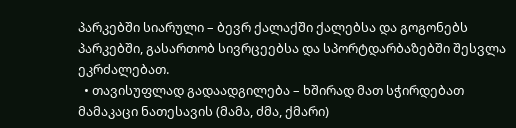პარკებში სიარული – ბევრ ქალაქში ქალებსა და გოგონებს პარკებში, გასართობ სივრცეებსა და სპორტდარბაზებში შესვლა ეკრძალებათ.
  • თავისუფლად გადაადგილება – ხშირად მათ სჭირდებათ მამაკაცი ნათესავის (მამა, ძმა, ქმარი)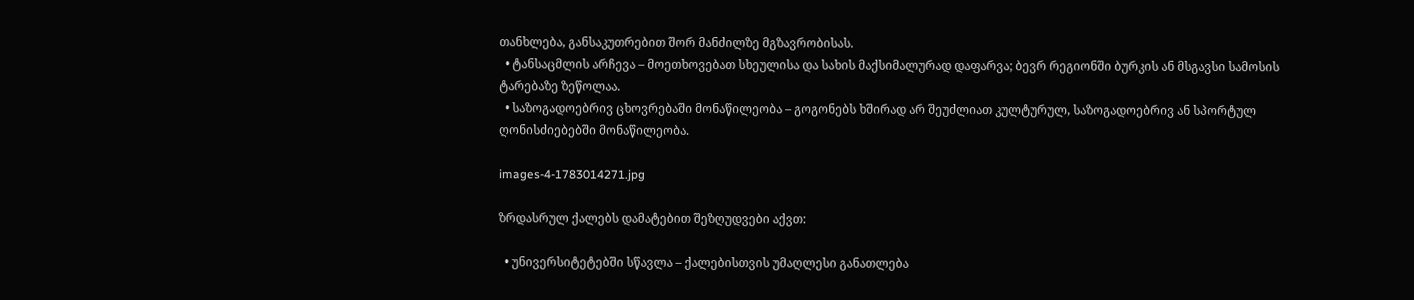თანხლება, განსაკუთრებით შორ მანძილზე მგზავრობისას.
  • ტანსაცმლის არჩევა – მოეთხოვებათ სხეულისა და სახის მაქსიმალურად დაფარვა; ბევრ რეგიონში ბურკის ან მსგავსი სამოსის ტარებაზე ზეწოლაა.
  • საზოგადოებრივ ცხოვრებაში მონაწილეობა – გოგონებს ხშირად არ შეუძლიათ კულტურულ, საზოგადოებრივ ან სპორტულ ღონისძიებებში მონაწილეობა.

images-4-1783014271.jpg

ზრდასრულ ქალებს დამატებით შეზღუდვები აქვთ:

  • უნივერსიტეტებში სწავლა – ქალებისთვის უმაღლესი განათლება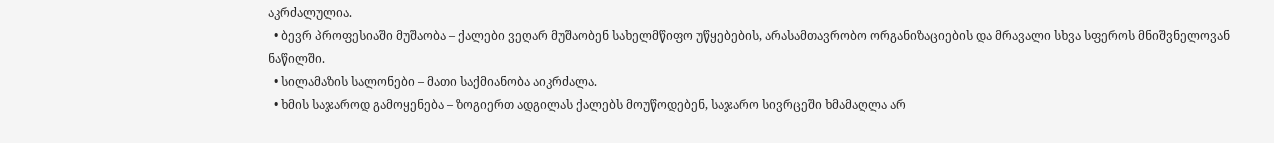აკრძალულია.
  • ბევრ პროფესიაში მუშაობა – ქალები ვეღარ მუშაობენ სახელმწიფო უწყებების, არასამთავრობო ორგანიზაციების და მრავალი სხვა სფეროს მნიშვნელოვან ნაწილში.
  • სილამაზის სალონები – მათი საქმიანობა აიკრძალა.
  • ხმის საჯაროდ გამოყენება – ზოგიერთ ადგილას ქალებს მოუწოდებენ, საჯარო სივრცეში ხმამაღლა არ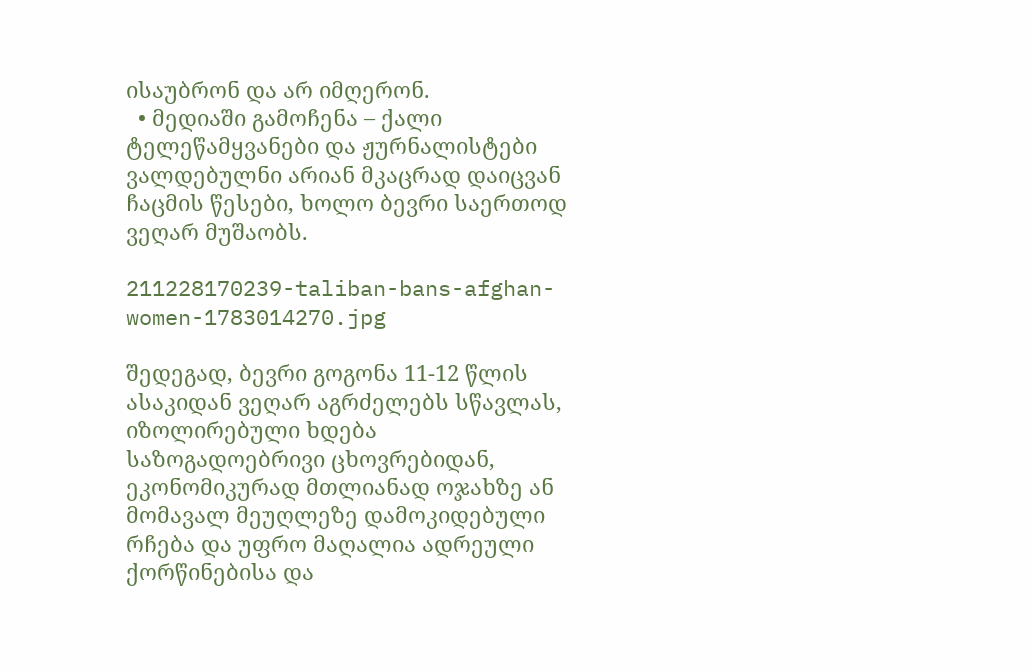ისაუბრონ და არ იმღერონ.
  • მედიაში გამოჩენა – ქალი ტელეწამყვანები და ჟურნალისტები ვალდებულნი არიან მკაცრად დაიცვან ჩაცმის წესები, ხოლო ბევრი საერთოდ ვეღარ მუშაობს.

211228170239-taliban-bans-afghan-women-1783014270.jpg

შედეგად, ბევრი გოგონა 11-12 წლის ასაკიდან ვეღარ აგრძელებს სწავლას, იზოლირებული ხდება საზოგადოებრივი ცხოვრებიდან, ეკონომიკურად მთლიანად ოჯახზე ან მომავალ მეუღლეზე დამოკიდებული რჩება და უფრო მაღალია ადრეული ქორწინებისა და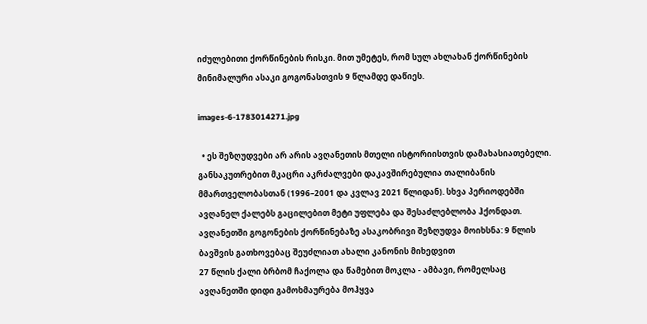იძულებითი ქორწინების რისკი. მით უმეტეს, რომ სულ ახლახან ქორწინების მინიმალური ასაკი გოგონასთვის 9 წლამდე დაწიეს.

images-6-1783014271.jpg

  • ეს შეზღუდვები არ არის ავღანეთის მთელი ისტორიისთვის დამახასიათებელი. განსაკუთრებით მკაცრი აკრძალვები დაკავშირებულია თალიბანის მმართველობასთან (1996–2001 და კვლავ 2021 წლიდან). სხვა პერიოდებში ავღანელ ქალებს გაცილებით მეტი უფლება და შესაძლებლობა ჰქონდათ.
ავღანეთში გოგონების ქორწინებაზე ასაკობრივი შეზღუდვა მოიხსნა: 9 წლის ბავშვის გათხოვებაც შეუძლიათ ახალი კანონის მიხედვით
27 წლის ქალი ბრბომ ჩაქოლა და წამებით მოკლა - ამბავი, რომელსაც ავღანეთში დიდი გამოხმაურება მოჰყვა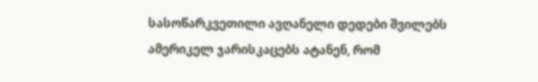სასოწარკვეთილი ავღანელი დედები შვილებს ამერიკელ ჯარისკაცებს ატანენ, რომ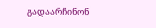გადაარჩინონ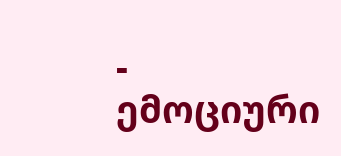- ემოციური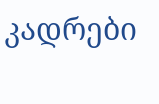კადრები